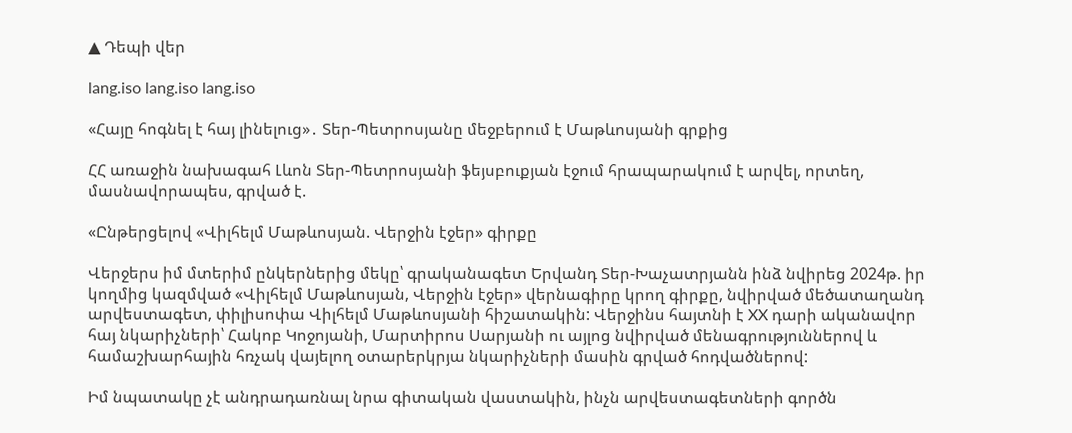▲ Դեպի վեր

lang.iso lang.iso lang.iso

«Հայը հոգնել է հայ լինելուց»․ Տեր-Պետրոսյանը մեջբերում է Մաթևոսյանի գրքից

ՀՀ առաջին նախագահ Լևոն Տեր-Պետրոսյանի ֆեյսբուքյան էջում հրապարակում է արվել, որտեղ, մասնավորապես, գրված է.

«Ընթերցելով «Վիլհելմ Մաթևոսյան. Վերջին էջեր» գիրքը

Վերջերս իմ մտերիմ ընկերներից մեկը՝ գրականագետ Երվանդ Տեր-Խաչատրյանն ինձ նվիրեց 2024թ. իր կողմից կազմված «Վիլհելմ Մաթևոսյան, Վերջին էջեր» վերնագիրը կրող գիրքը, նվիրված մեծատաղանդ արվեստագետ, փիլիսոփա Վիլհելմ Մաթևոսյանի հիշատակին: Վերջինս հայտնի է XX դարի ականավոր հայ նկարիչների՝ Հակոբ Կոջոյանի, Մարտիրոս Սարյանի ու այլոց նվիրված մենագրություններով և համաշխարհային հռչակ վայելող օտարերկրյա նկարիչների մասին գրված հոդվածներով:

Իմ նպատակը չէ անդրադառնալ նրա գիտական վաստակին, ինչն արվեստագետների գործն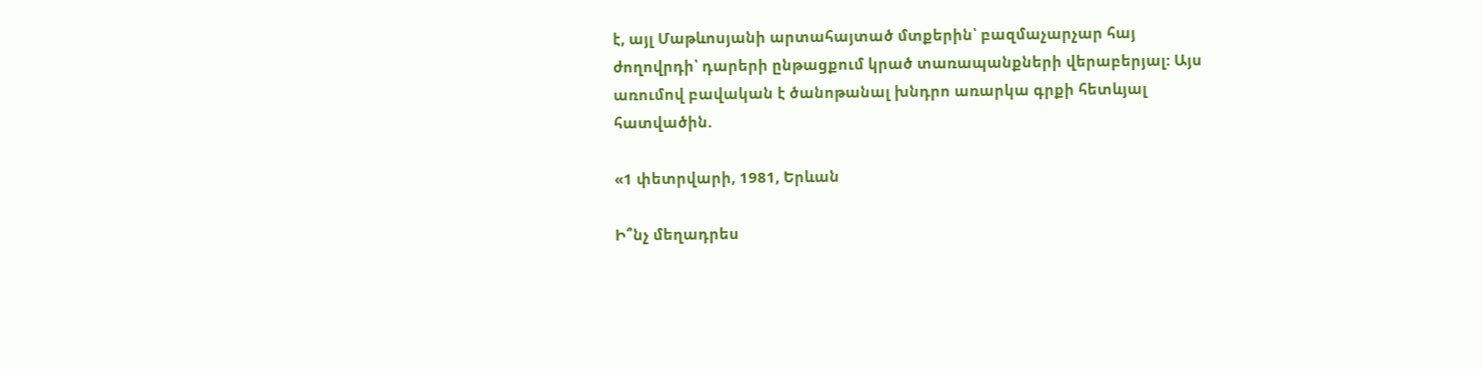է, այլ Մաթևոսյանի արտահայտած մտքերին՝ բազմաչարչար հայ ժողովրդի՝ դարերի ընթացքում կրած տառապանքների վերաբերյալ: Այս առումով բավական է ծանոթանալ խնդրո առարկա գրքի հետևյալ հատվածին.

«1 փետրվարի, 1981, Երևան

Ի՞նչ մեղադրես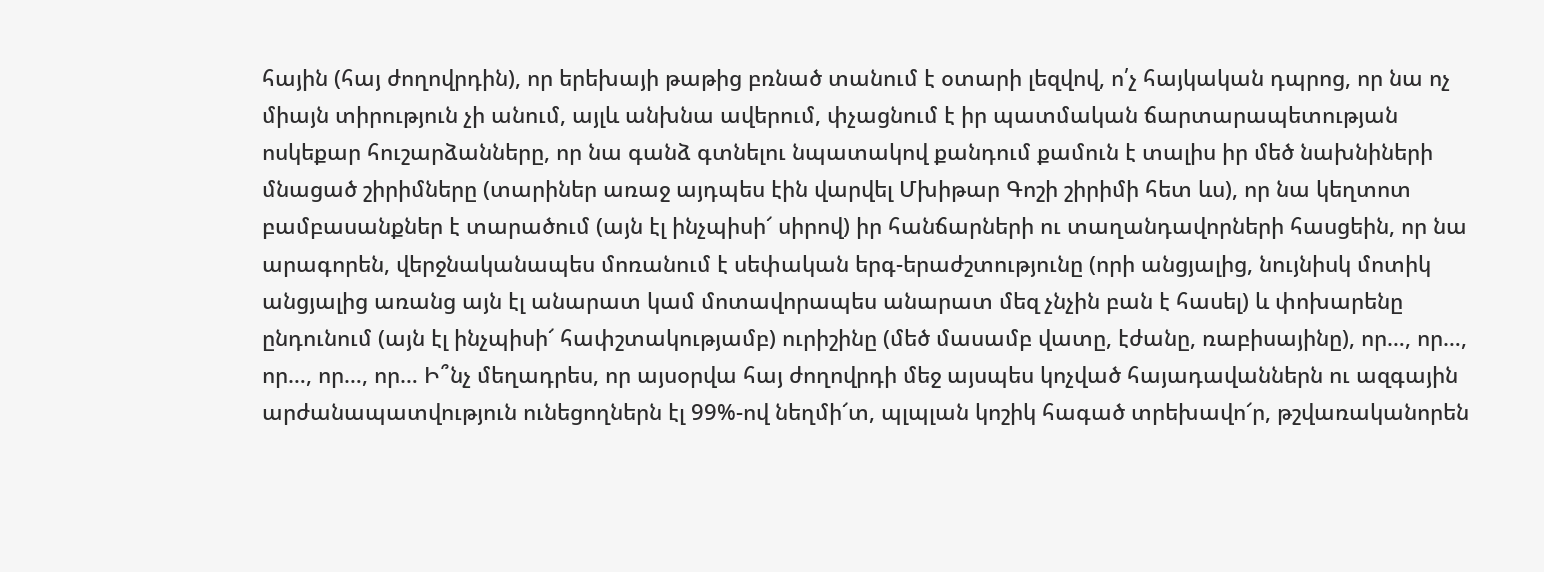հային (հայ ժողովրդին), որ երեխայի թաթից բռնած տանում է օտարի լեզվով, ո՛չ հայկական դպրոց, որ նա ոչ միայն տիրություն չի անում, այլև անխնա ավերում, փչացնում է իր պատմական ճարտարապետության ոսկեքար հուշարձանները, որ նա գանձ գտնելու նպատակով քանդում քամուն է տալիս իր մեծ նախնիների մնացած շիրիմները (տարիներ առաջ այդպես էին վարվել Մխիթար Գոշի շիրիմի հետ ևս), որ նա կեղտոտ բամբասանքներ է տարածում (այն էլ ինչպիսի՜ սիրով) իր հանճարների ու տաղանդավորների հասցեին, որ նա արագորեն, վերջնականապես մոռանում է սեփական երգ-երաժշտությունը (որի անցյալից, նույնիսկ մոտիկ անցյալից առանց այն էլ անարատ կամ մոտավորապես անարատ մեզ չնչին բան է հասել) և փոխարենը ընդունում (այն էլ ինչպիսի՜ հափշտակությամբ) ուրիշինը (մեծ մասամբ վատը, էժանը, ռաբիսայինը), որ…, որ…, որ…, որ…, որ… Ի՞նչ մեղադրես, որ այսօրվա հայ ժողովրդի մեջ այսպես կոչված հայադավաններն ու ազգային արժանապատվություն ունեցողներն էլ 99%-ով նեղմի՜տ, պլպլան կոշիկ հագած տրեխավո՜ր, թշվառականորեն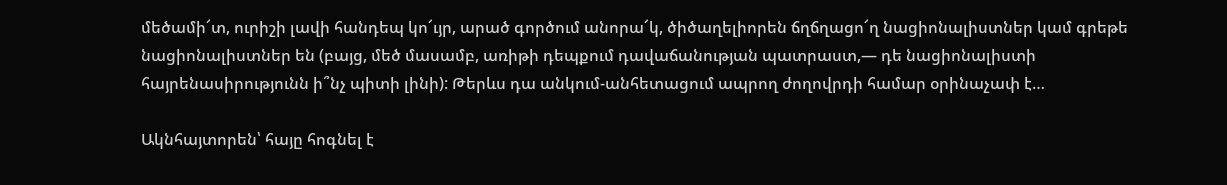մեծամի՜տ, ուրիշի լավի հանդեպ կո՜ւյր, արած գործում անորա՜կ, ծիծաղելիորեն ճղճղացո՜ղ նացիոնալիստներ կամ գրեթե նացիոնալիստներ են (բայց, մեծ մասամբ, առիթի դեպքում դավաճանության պատրաստ,— դե նացիոնալիստի հայրենասիրությունն ի՞նչ պիտի լինի): Թերևս դա անկում-անհետացում ապրող ժողովրդի համար օրինաչափ է…

Ակնհայտորեն՝ հայը հոգնել է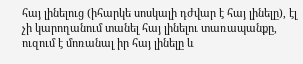հայ լինելուց (իհարկե սոսկալի դժվար է հայ լինելը), էլ չի կարողանում տանել հայ լինելու տառապանքը, ուզում է մոռանալ իր հայ լինելը և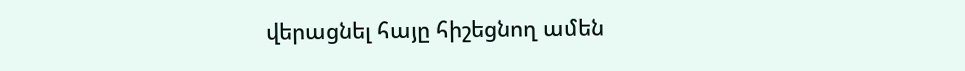վերացնել հայը հիշեցնող ամեն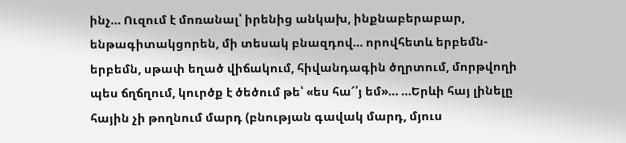ինչ… Ուզում է մոռանալ՝ իրենից անկախ, ինքնաբերաբար, ենթագիտակցորեն, մի տեսակ բնազդով… որովհետև երբեմն-երբեմն, սթափ եղած վիճակում, հիվանդագին ծղրտում, մորթվողի պես ճղճղում, կուրծք է ծեծում թե՝ «ես հա՜՛յ եմ»… …Երևի հայ լինելը հային չի թողնում մարդ (բնության գավակ մարդ, մյուս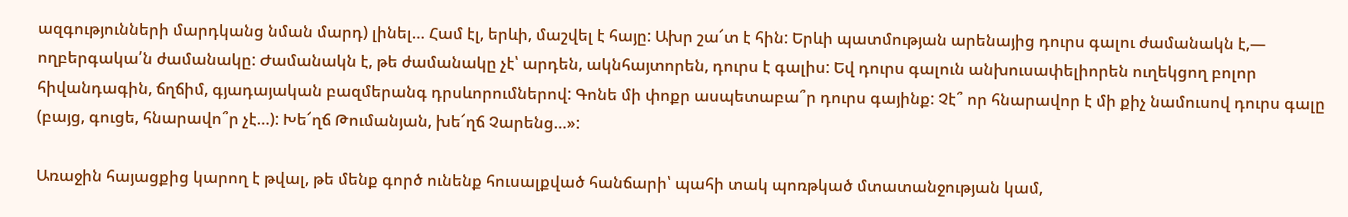ազգությունների մարդկանց նման մարդ) լինել… Համ էլ, երևի, մաշվել է հայը: Ախր շա՜տ է հին: Երևի պատմության արենայից դուրս գալու ժամանակն է,— ողբերգակա՛ն ժամանակը: Ժամանակն է, թե ժամանակը չէ՝ արդեն, ակնհայտորեն, դուրս է գալիս: Եվ դուրս գալուն անխուսափելիորեն ուղեկցող բոլոր հիվանդագին, ճղճիմ, գյադայական բազմերանգ դրսևորումներով: Գոնե մի փոքր ասպետաբա՞ր դուրս գայինք: Չէ՞ որ հնարավոր է մի քիչ նամուսով դուրս գալը (բայց, գուցե, հնարավո՞ր չէ…): Խե՜ղճ Թումանյան, խե՜ղճ Չարենց…»:

Առաջին հայացքից կարող է թվալ, թե մենք գործ ունենք հուսալքված հանճարի՝ պահի տակ պոռթկած մտատանջության կամ,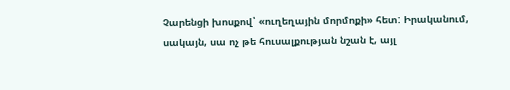Չարենցի խոսքով՝ «ուղեղային մորմոքի» հետ: Իրականում, սակայն, սա ոչ թե հուսալքության նշան է, այլ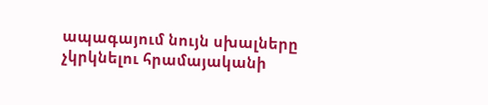ապագայում նույն սխալները չկրկնելու հրամայականի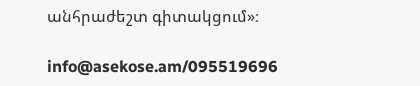անհրաժեշտ գիտակցում»։

info@asekose.am/095519696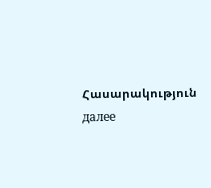Հասարակություն далее